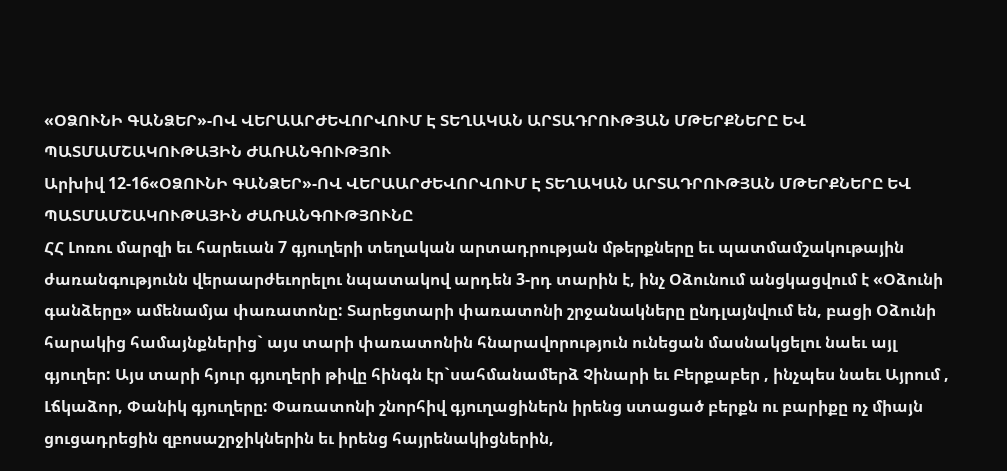«ՕՁՈՒՆԻ ԳԱՆՁԵՐ»-ՈՎ ՎԵՐԱԱՐԺԵՎՈՐՎՈՒՄ Է ՏԵՂԱԿԱՆ ԱՐՏԱԴՐՈՒԹՅԱՆ ՄԹԵՐՔՆԵՐԸ ԵՎ ՊԱՏՄԱՄՇԱԿՈՒԹԱՅԻՆ ԺԱՌԱՆԳՈՒԹՅՈՒ
Արխիվ 12-16«ՕՁՈՒՆԻ ԳԱՆՁԵՐ»-ՈՎ ՎԵՐԱԱՐԺԵՎՈՐՎՈՒՄ Է ՏԵՂԱԿԱՆ ԱՐՏԱԴՐՈՒԹՅԱՆ ՄԹԵՐՔՆԵՐԸ ԵՎ ՊԱՏՄԱՄՇԱԿՈՒԹԱՅԻՆ ԺԱՌԱՆԳՈՒԹՅՈՒՆԸ
ՀՀ Լոռու մարզի եւ հարեւան 7 գյուղերի տեղական արտադրության մթերքները եւ պատմամշակութային ժառանգությունն վերաարժեւորելու նպատակով արդեն 3-րդ տարին է, ինչ Օձունում անցկացվում է «Օձունի գանձերը» ամենամյա փառատոնը: Տարեցտարի փառատոնի շրջանակները ընդլայնվում են, բացի Օձունի հարակից համայնքներից` այս տարի փառատոնին հնարավորություն ունեցան մասնակցելու նաեւ այլ գյուղեր: Այս տարի հյուր գյուղերի թիվը հինգն էր`սահմանամերձ Չինարի եւ Բերքաբեր , ինչպես նաեւ Այրում , Լճկաձոր, Փանիկ գյուղերը: Փառատոնի շնորհիվ գյուղացիներն իրենց ստացած բերքն ու բարիքը ոչ միայն ցուցադրեցին զբոսաշրջիկներին եւ իրենց հայրենակիցներին,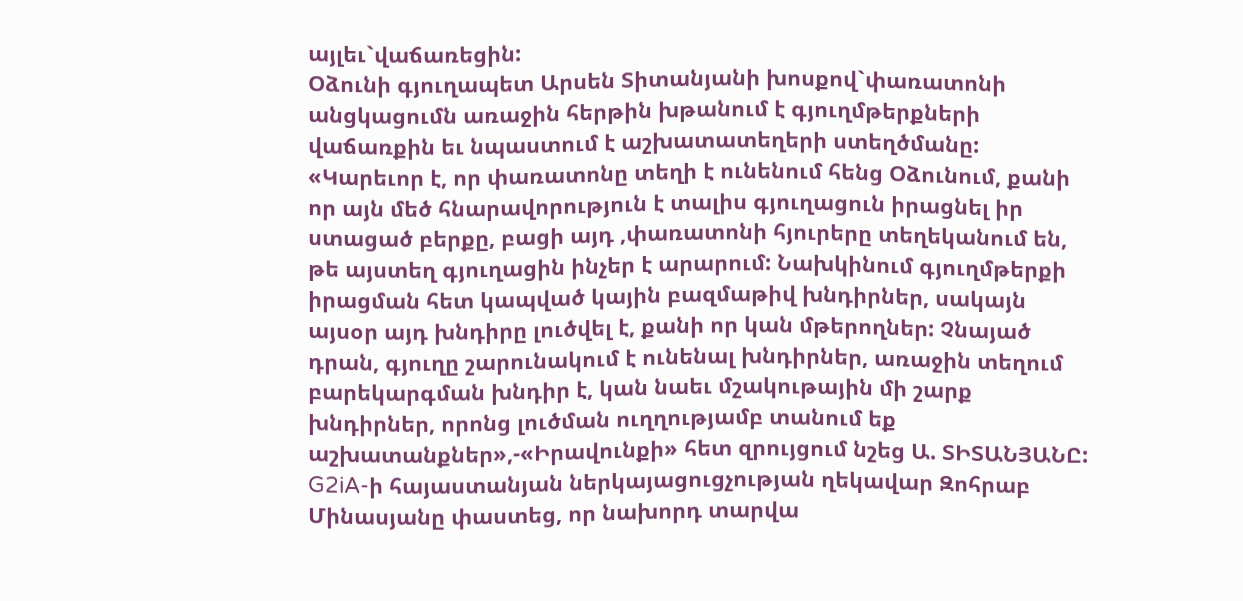այլեւ`վաճառեցին:
Օձունի գյուղապետ Արսեն Տիտանյանի խոսքով`փառատոնի անցկացումն առաջին հերթին խթանում է գյուղմթերքների վաճառքին եւ նպաստում է աշխատատեղերի ստեղծմանը: «Կարեւոր է, որ փառատոնը տեղի է ունենում հենց Օձունում, քանի որ այն մեծ հնարավորություն է տալիս գյուղացուն իրացնել իր ստացած բերքը, բացի այդ ,փառատոնի հյուրերը տեղեկանում են, թե այստեղ գյուղացին ինչեր է արարում: Նախկինում գյուղմթերքի իրացման հետ կապված կային բազմաթիվ խնդիրներ, սակայն այսօր այդ խնդիրը լուծվել է, քանի որ կան մթերողներ: Չնայած դրան, գյուղը շարունակում է ունենալ խնդիրներ, առաջին տեղում բարեկարգման խնդիր է, կան նաեւ մշակութային մի շարք խնդիրներ, որոնց լուծման ուղղությամբ տանում եք աշխատանքներ»,-«Իրավունքի» հետ զրույցում նշեց Ա. ՏԻՏԱՆՅԱՆԸ:
G2iA-ի հայաստանյան ներկայացուցչության ղեկավար Զոհրաբ Մինասյանը փաստեց, որ նախորդ տարվա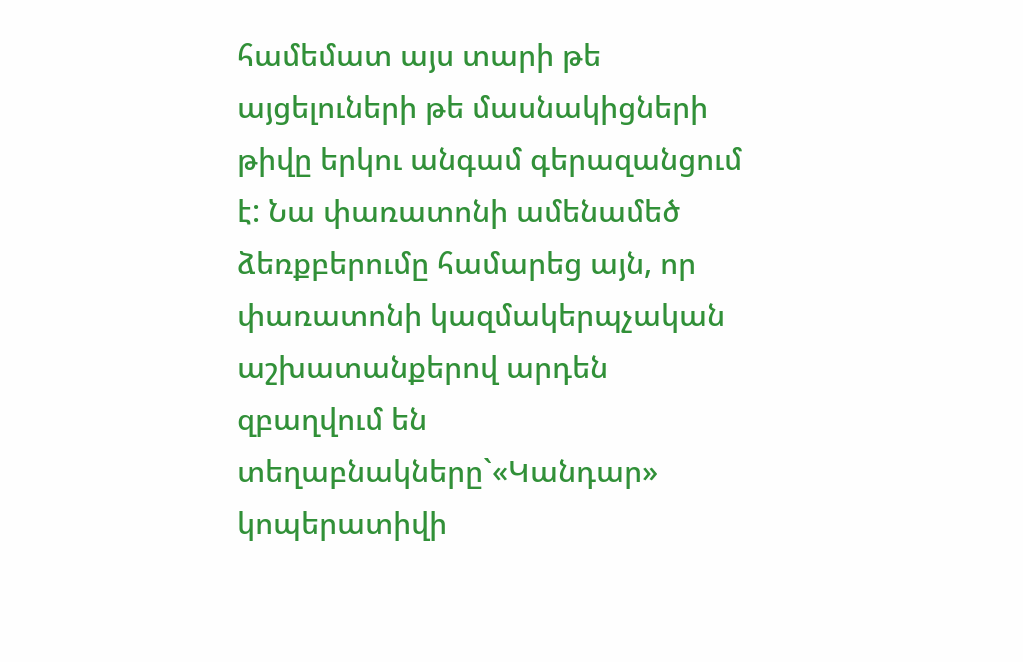համեմատ այս տարի թե այցելուների թե մասնակիցների թիվը երկու անգամ գերազանցում է: Նա փառատոնի ամենամեծ ձեռքբերումը համարեց այն, որ փառատոնի կազմակերպչական աշխատանքերով արդեն զբաղվում են տեղաբնակները`«Կանդար» կոպերատիվի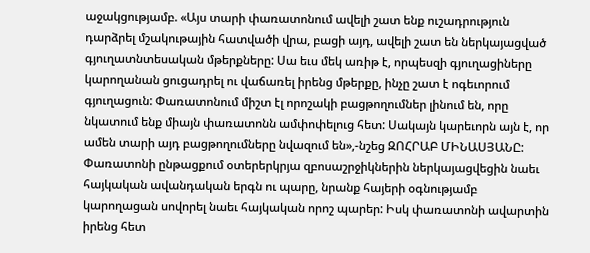աջակցությամբ. «Այս տարի փառատոնում ավելի շատ ենք ուշադրություն դարձրել մշակութային հատվածի վրա, բացի այդ, ավելի շատ են ներկայացված գյուղատնտեսական մթերքները: Սա եւս մեկ առիթ է, որպեսզի գյուղացիները կարողանան ցուցադրել ու վաճառել իրենց մթերքը, ինչը շատ է ոգեւորում գյուղացուն: Փառատոնում միշտ էլ որոշակի բացթողումներ լինում են, որը նկատում ենք միայն փառատոնն ամփոփելուց հետ: Սակայն կարեւորն այն է, որ ամեն տարի այդ բացթողումները նվազում են»,-նշեց ԶՈՀՐԱԲ ՄԻՆԱՍՅԱՆԸ:
Փառատոնի ընթացքում օտերերկրյա զբոսաշրջիկներին ներկայացվեցին նաեւ հայկական ավանդական երգն ու պարը, նրանք հայերի օգնությամբ կարողացան սովորել նաեւ հայկական որոշ պարեր: Իսկ փառատոնի ավարտին իրենց հետ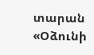տարան «Օձունի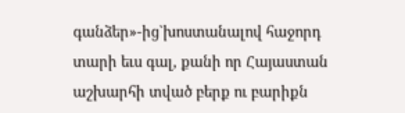գանձեր»-ից`խոստանալով հաջորդ տարի եւս գալ, քանի որ Հայաստան աշխարհի տված բերք ու բարիքն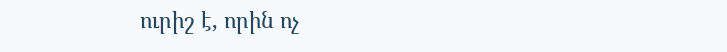ուրիշ է, որին ոչ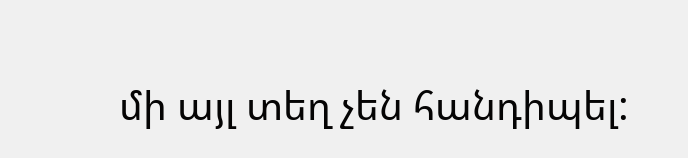մի այլ տեղ չեն հանդիպել: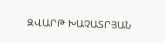ԶՎԱՐԹ ԽԱՉԱՏՐՅԱՆ